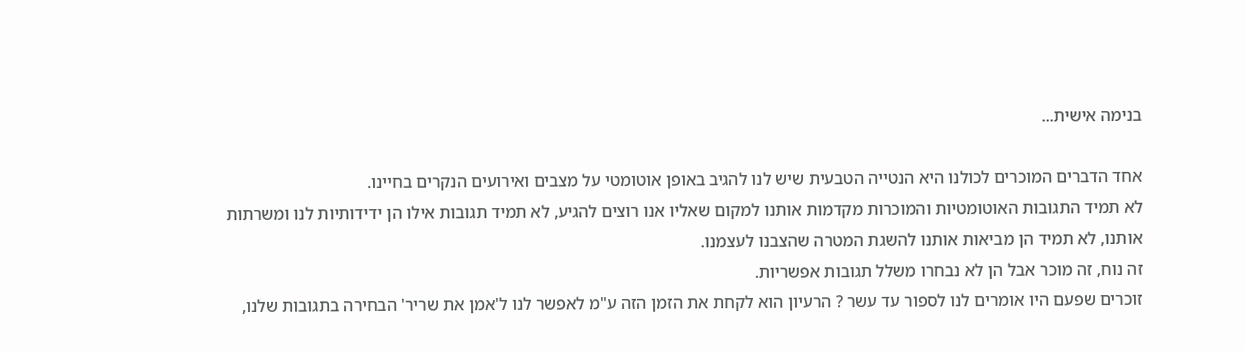בנימה אישית...

אחד הדברים המוכרים לכולנו היא הנטייה הטבעית שיש לנו להגיב באופן אוטומטי על מצבים ואירועים הנקרים בחיינו.
לא תמיד התגובות האוטומטיות והמוכרות מקדמות אותנו למקום שאליו אנו רוצים להגיע, לא תמיד תגובות אילו הן ידידותיות לנו ומשרתות אותנו, לא תמיד הן מביאות אותנו להשגת המטרה שהצבנו לעצמנו.
זה נוח, זה מוכר אבל הן לא נבחרו משלל תגובות אפשריות.
זוכרים שפעם היו אומרים לנו לספור עד עשר ? הרעיון הוא לקחת את הזמן הזה ע"מ לאפשר לנו ל'אמן את שריר' הבחירה בתגובות שלנו,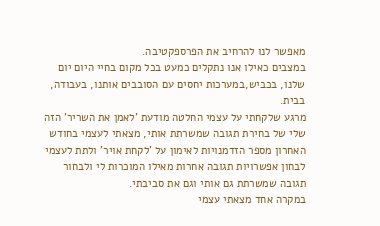מאפשר לנו להרחיב את הפרספקטיבה.
במצבים כאילו אנו נתקלים כמעט בכל מקום בחיי היום יום שלנו, בכביש,במערכות יחסים עם הסובבים אותנו, בעבודה, בבית.
מרגע שלקחתי על עצמי החלטה מודעת 'לאמן את השריר' הזה שלי של בחירת תגובה שמשרתת אותי, מצאתי לעצמי בחודש האחרון מספר הזדמנויות לאימון על 'לקחת אויר' ולתת לעצמי לבחון אפשרויות תגובה אחרות מאילו המוכרות לי ולבחור תגובה שמשרתת גם אותי וגם את סביבתי.
במקרה אחד מצאתי עצמי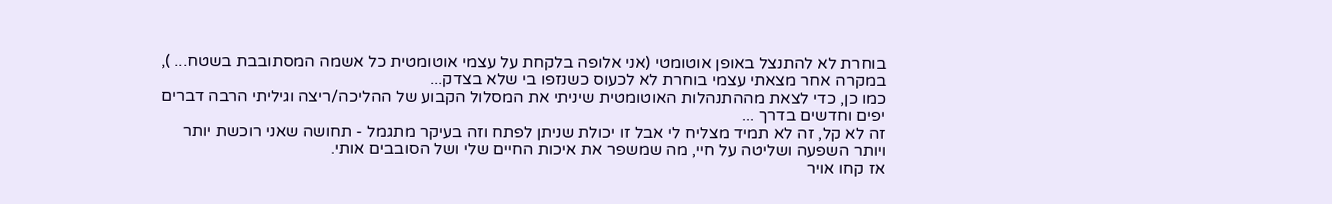בוחרת לא להתנצל באופן אוטומטי (אני אלופה בלקחת על עצמי אוטומטית כל אשמה המסתובבת בשטח... ), במקרה אחר מצאתי עצמי בוחרת לא לכעוס כשנזפו בי שלא בצדק...
כמו כן, כדי לצאת מההתנהלות האוטומטית שיניתי את המסלול הקבוע של ההליכה/ריצה וגיליתי הרבה דברים יפים וחדשים בדרך ...
זה לא קל, זה לא תמיד מצליח לי אבל זו יכולת שניתן לפתח וזה בעיקר מתגמל - תחושה שאני רוכשת יותר ויותר השפעה ושליטה על חיי, מה שמשפר את איכות החיים שלי ושל הסובבים אותי.
אז קחו אויר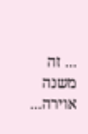... זה משנה אוירה...